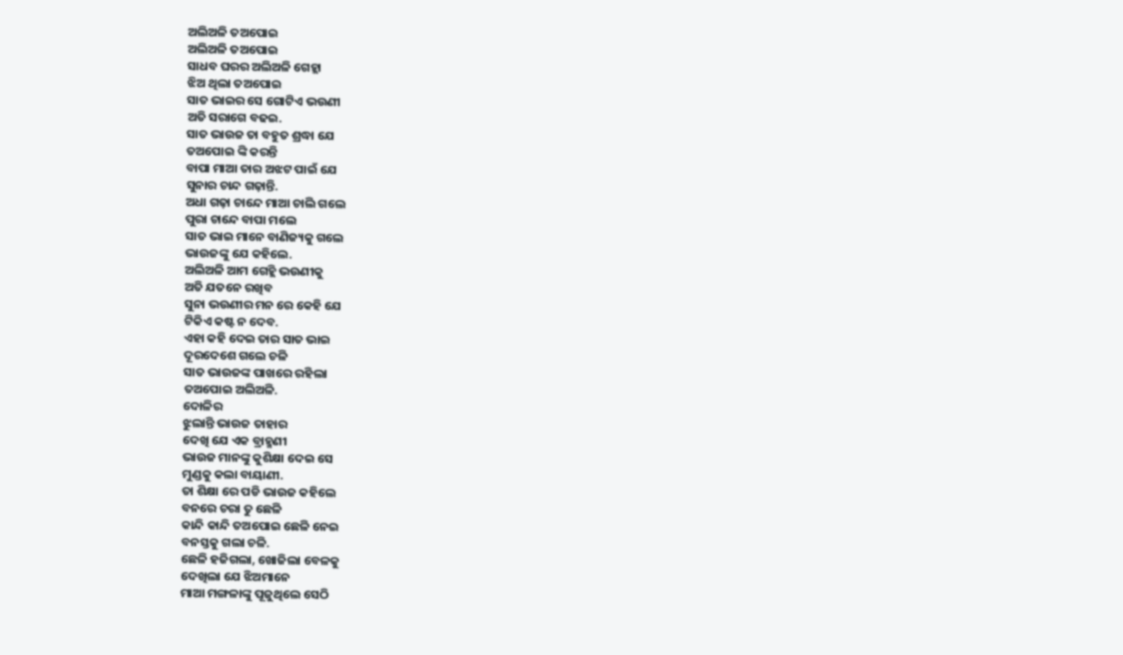ଅଲିଅଳି ତଅପୋଇ
ଅଲିଅଳି ତଅପୋଇ
ସାଧବ ଘରର ଅଲିଅଳି ଗେହ୍ଲା
ଝିଅ ଥିଲା ତଅପୋଇ
ସାତ ଭାଇର ସେ ଗୋଟିଏ ଭଉଣୀ
ଅତି ସରାଗେ ବଢଇ.
ସାତ ଭାଉଜ ତା ବହୁତ ଶ୍ରଦ୍ଧା ଯେ
ତଅପୋଇ ଙ୍କି କରନ୍ତି
ବାପା ମାଆ ତାର ଅଝଟ ପାଇଁ ଯେ
ସୁନାର ଚାନ୍ଦ ଗଢ଼ାନ୍ତି.
ଅଧା ଗଢ଼ା ଚାନ୍ଦେ ମାଆ ଚାଲି ଗଲେ
ପୁରା ଚାନ୍ଦେ ବାପା ମଲେ
ସାତ ଭାଇ ମାନେ ବାଣିଜ୍ୟକୁ ଗଲେ
ଭାଉଜଙ୍କୁ ଯେ କହିଲେ.
ଅଲିଅଳି ଆମ ଗେହ୍ଲି ଭଉଣୀକୁ
ଅତି ଯତନେ ରଖିବ
ସୁନା ଭଉଣୀର ମନ ରେ କେହି ଯେ
ଟିକିଏ କଷ୍ଟ ନ ଦେବ.
ଏହା କହି ଦେଇ ତାର ସାତ ଭାଇ
ଦୂରଦେଶେ ଗଲେ ଚଳି
ସାତ ଭାଉଜଙ୍କ ପାଖରେ ରହିଲା
ତଅପୋଇ ଅଲିଅଳି.
ଦୋଳିର
ଝୁଲାନ୍ତି ଭାଉଜ ତାହାର
ଦେଖି ଯେ ଏକ ବ୍ରାହ୍ମଣୀ
ଭାଉଜ ମାନଙ୍କୁ କୁଶିକ୍ଷା ଦେଇ ସେ
ମୁଣ୍ଡକୁ କଲା ବାୟାଣୀ.
ତା ଶିକ୍ଷା ରେ ପଡି ଭାଉଜ କହିଲେ
ବନରେ ଚରା ତୁ ଛେଳି
କାନ୍ଦି କାନ୍ଦି ତଅପୋଇ ଛେଳି ନେଇ
ବନସ୍ତକୁ ଗଲା ଚଳି.
ଛେଳି ହଜିଗଲା, ଖୋଜିଲା ବେଳକୁ
ଦେଖିଲା ଯେ ଝିଅମାନେ
ମାଆ ମଙ୍ଗଳାଙ୍କୁ ପୂଜୁଥିଲେ ସେଠି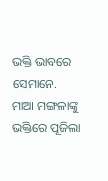ଭକ୍ତି ଭାବରେ ସେମାନେ.
ମାଆ ମଙ୍ଗଳାଙ୍କୁ ଭକ୍ତିରେ ପୂଜିଲା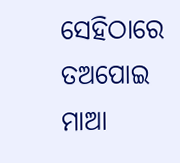ସେହିଠାରେ ତଅପୋଇ
ମାଆ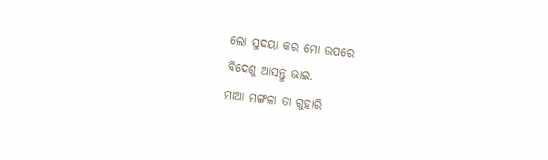ଲୋ ସୁଦୟା କର ମୋ ଉପରେ
ବିଦେଶୁ ଆସନ୍ତୁ ଭାଇ.
ମାଆ ମଙ୍ଗଳା ତା ଗୁହାରି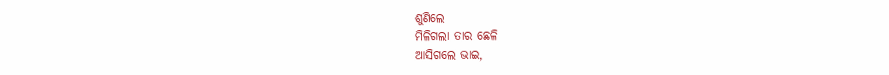ଶୁଣିଲେ
ମିଳିଗଲା ତାର ଛେଳି
ଆସିଗଲେ ଭାଇ,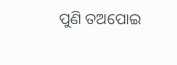ପୁଣି ତଅପୋଇ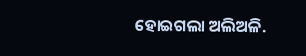ହୋଇଗଲା ଅଲିଅଳି.